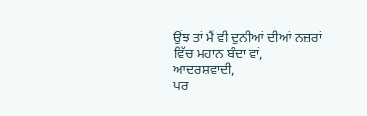ਉਂਝ ਤਾਂ ਮੈਂ ਵੀ ਦੁਨੀਆਂ ਦੀਆਂ ਨਜ਼ਰਾਂ ਵਿੱਚ ਮਹਾਨ ਬੰਦਾ ਵਾਂ,
ਆਦਰਸ਼ਵਾਦੀ,
ਪਰ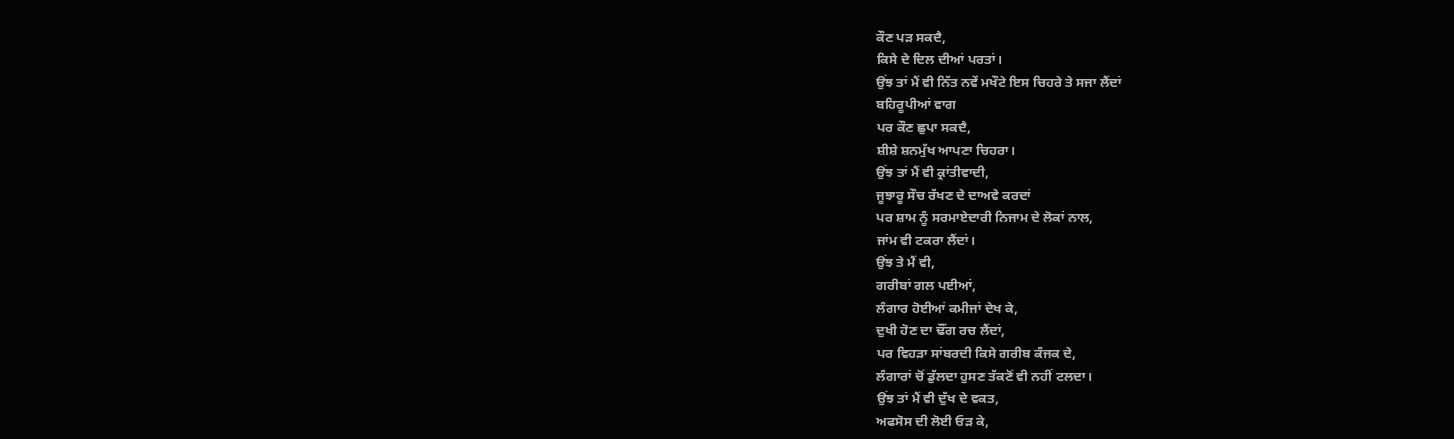ਕੌਣ ਪੜ ਸਕਦੈ,
ਕਿਸੇ ਦੇ ਦਿਲ ਦੀਆਂ ਪਰਤਾਂ।
ਉਂਝ ਤਾਂ ਮੈਂ ਵੀ ਨਿੱਤ ਨਵੇਂ ਮਖੌਟੇ ਇਸ ਚਿਹਰੇ ਤੇ ਸਜਾ ਲੈਂਦਾਂ
ਬਹਿਰੂਪੀਆਂ ਵਾਗ
ਪਰ ਕੌਣ ਛੁਪਾ ਸਕਦੈ,
ਸ਼ੀਸ਼ੇ ਸ਼ਨਮੁੱਖ ਆਪਣਾ ਚਿਹਰਾ।
ਉਂਝ ਤਾਂ ਮੈਂ ਵੀ ਕ੍ਰਾਂਤੀਵਾਦੀ,
ਜੂਝਾਰੂ ਸੌਚ ਰੱਖਣ ਦੇ ਦਾਅਵੇ ਕਰਦਾਂ
ਪਰ ਸ਼ਾਮ ਨੂੰ ਸਰਮਾਏਦਾਰੀ ਨਿਜਾਮ ਦੇ ਲੋਕਾਂ ਨਾਲ,
ਜਾਂਮ ਵੀ ਟਕਰਾ ਲੈਂਦਾਂ।
ਉਂਝ ਤੇ ਮੈਂ ਵੀ,
ਗਰੀਬਾਂ ਗਲ ਪਈਆਂ,
ਲੰਗਾਰ ਹੋਈਆਂ ਕਮੀਜਾਂ ਦੇਖ ਕੇ,
ਦੁਖੀ ਹੋਣ ਦਾ ਢੌਂਗ ਰਚ ਲੈਂਦਾਂ,
ਪਰ ਵਿਹੜਾ ਸਾਂਬਰਦੀ ਕਿਸੇ ਗਰੀਬ ਕੰਜਕ ਦੇ,
ਲੰਗਾਰਾਂ ਚੋਂ ਡੁੱਲਦਾ ਹੁਸਣ ਤੱਕਣੋਂ ਵੀ ਨਹੀਂ ਟਲਦਾ।
ਉਂਝ ਤਾਂ ਮੈਂ ਵੀ ਦੁੱਖ ਦੇ ਵਕਤ,
ਅਫਸੋਸ ਦੀ ਲੋਈ ਓੜ ਕੇ,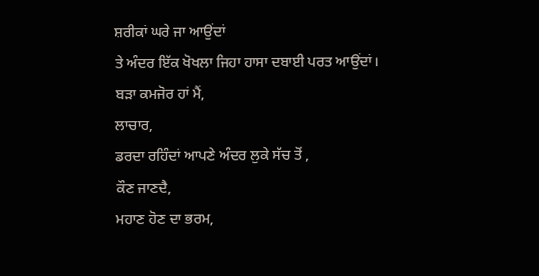ਸ਼ਰੀਕਾਂ ਘਰੇ ਜਾ ਆਉਂਦਾਂ
ਤੇ ਅੰਦਰ ਇੱਕ ਖੋਖਲਾ ਜਿਹਾ ਹਾਸਾ ਦਬਾਈ ਪਰਤ ਆਉਂਦਾਂ।
ਬੜਾ ਕਮਜੋਰ ਹਾਂ ਮੈਂ,
ਲਾਚਾਰ,
ਡਰਦਾ ਰਹਿੰਦਾਂ ਆਪਣੇ ਅੰਦਰ ਲੁਕੇ ਸੱਚ ਤੋਂ ,
ਕੌਣ ਜਾਣਦੈ,
ਮਹਾਣ ਹੋਣ ਦਾ ਭਰਮ,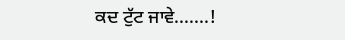ਕਦ ਟੁੱਟ ਜਾਵੇ.......!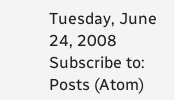Tuesday, June 24, 2008
Subscribe to:
Posts (Atom)